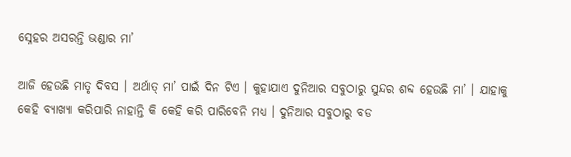ସ୍ନେହର ଅସରନ୍ତି ଭଣ୍ଡାର ମା’

ଆଜି ହେଉଛି ମାତୃ ଦିବସ । ଅର୍ଥାତ୍ ମା’ ପାଇଁ ଦିନ ଟିଏ । କୁହାଯାଏ ଦୁନିଆର ସବୁଠାରୁ ସୁନ୍ଦର ଶବ୍ଦ ହେଉଛି ମା’ । ଯାହାକୁ କେହି ବ୍ୟାଖ୍ୟା କରିପାରି ନାହାନ୍ତି କି କେହି କରି ପାରିବେନି ମଧ୍ୟ । ଦୁନିଆର ସବୁଠାରୁ ବଡ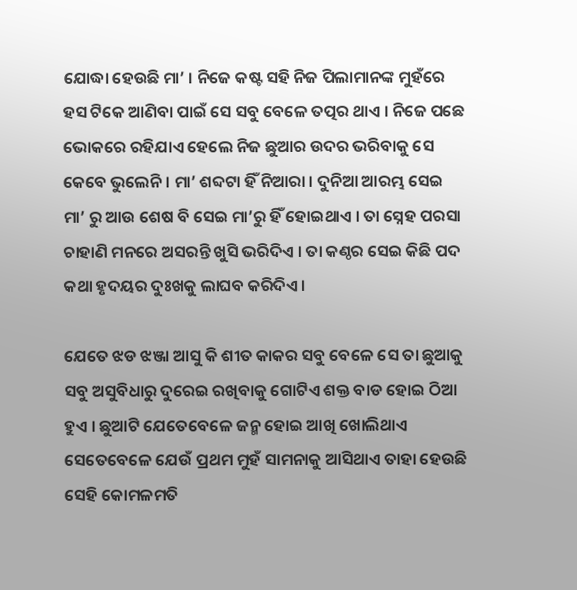ଯୋଦ୍ଧା ହେଉଛି ମା’ । ନିଜେ କଷ୍ଟ ସହି ନିଜ ପିଲାମାନଙ୍କ ମୁହଁରେ ହସ ଟିକେ ଆଣିବା ପାଇଁ ସେ ସବୁ ବେଳେ ତତ୍ପର ଥାଏ । ନିଜେ ପଛେ ଭୋକରେ ରହିଯାଏ ହେଲେ ନିଜ ଛୁଆର ଉଦର ଭରିବାକୁ ସେ କେବେ ଭୁଲେନି । ମା’ ଶବ୍ଦଟା ହିଁ ନିଆରା । ଦୁନିଆ ଆରମ୍ଭ ସେଇ ମା’ ରୁ ଆଉ ଶେଷ ବି ସେଇ ମା’ରୁ ହିଁ ହୋଇଥାଏ । ତା ସ୍ନେହ ପରସା ଚାହାଣି ମନରେ ଅସରନ୍ତି ଖୁସି ଭରିଦିଏ । ତା କଣ୍ଠର ସେଇ କିଛି ପଦ କଥା ହୃଦୟର ଦୁଃଖକୁ ଲାଘବ କରିଦିଏ ।

ଯେତେ ଝଡ ଝଞ୍ଜା ଆସୁ କି ଶୀତ କାକର ସବୁ ବେଳେ ସେ ତା ଛୁଆକୁ ସବୁ ଅସୁବିଧାରୁ ଦୁରେଇ ରଖିବାକୁ ଗୋଟିଏ ଶକ୍ତ ବାଡ ହୋଇ ଠିଆ ହୁଏ । ଛୁଆଟି ଯେତେବେଳେ ଜନ୍ମ ହୋଇ ଆଖି ଖୋଲିଥାଏ ସେତେବେଳେ ଯେଉଁ ପ୍ରଥମ ମୁହଁ ସାମନାକୁ ଆସିଥାଏ ତାହା ହେଉଛି ସେହି କୋମଳମତି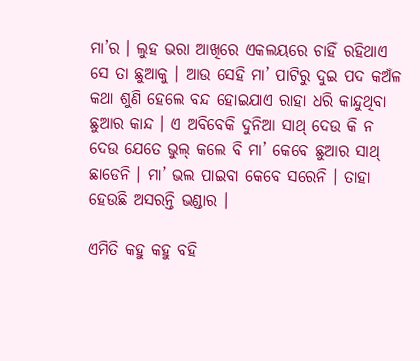ମା’ର । ଲୁହ ଭରା ଆଖିରେ ଏକଲୟରେ ଚାହିଁ ରହିଥାଏ ସେ ତା ଛୁଆକୁ । ଆଉ ସେହି ମା’ ପାଟିରୁ ଦୁଇ ପଦ କଅଁଳ କଥା ଶୁଣି ହେଲେ ବନ୍ଦ ହୋଇଯାଏ ରାହା ଧରି କାନ୍ଦୁଥିବା ଛୁଆର କାନ୍ଦ । ଏ ଅବିବେକି ଦୁନିଆ ସାଥ୍ ଦେଉ କି ନ ଦେଉ ଯେତେ ଭୁଲ୍ କଲେ ବି ମା’ କେବେ ଛୁଆର ସାଥ୍ ଛାଡେନି । ମା’ ଭଲ ପାଇବା କେବେ ସରେନି । ତାହା ହେଉଛି ଅସରନ୍ତି ଭଣ୍ଡାର ।

ଏମିତି କହୁ କହୁ ବହି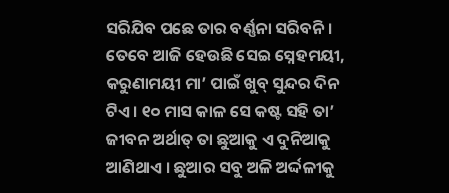ସରିଯିବ ପଛେ ତାର ବର୍ଣ୍ଣନା ସରିବନି । ତେବେ ଆଜି ହେଉଛି ସେଇ ସ୍ନେହମୟୀ, କରୁଣାମୟୀ ମା’ ପାଇଁ ଖୁବ୍ ସୁନ୍ଦର ଦିନ ଟିଏ । ୧୦ ମାସ କାଳ ସେ କଷ୍ଟ ସହି ତା’ ଜୀବନ ଅର୍ଥାତ୍ ତା ଛୁଆକୁ ଏ ଦୁନିଆକୁ ଆଣିଥାଏ । ଛୁଆର ସବୁ ଅଳି ଅର୍ଦ୍ଦଳୀକୁ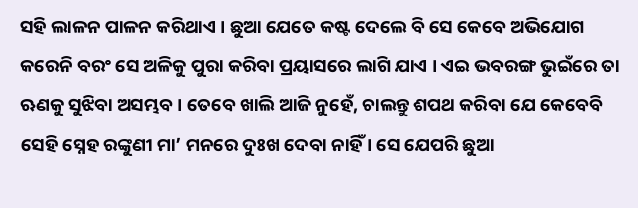ସହି ଲାଳନ ପାଳନ କରିଥାଏ । ଛୁଆ ଯେତେ କଷ୍ଟ ଦେଲେ ବି ସେ କେବେ ଅଭିଯୋଗ କରେନି ବରଂ ସେ ଅଳିକୁ ପୁରା କରିବା ପ୍ରୟାସରେ ଲାଗି ଯାଏ । ଏଇ ଭବରଙ୍ଗ ଭୁଇଁରେ ତା ଋଣକୁ ସୁଝିବା ଅସମ୍ଭବ । ତେବେ ଖାଲି ଆଜି ନୁହେଁ, ଚାଲନ୍ତୁ ଶପଥ କରିବା ଯେ କେବେବି ସେହି ସ୍ନେହ ରଙ୍କୁଣୀ ମା’ ମନରେ ଦୁଃଖ ଦେବା ନାହିଁ । ସେ ଯେପରି ଛୁଆ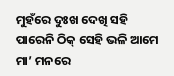ମୁହଁରେ ଦୁଃଖ ଦେଖି ସହି ପାରେନି ଠିକ୍ ସେହି ଭଳି ଆମେ ମା’ ମନରେ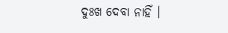ଦୁଃଖ ଦେବା ନାହିଁ ।